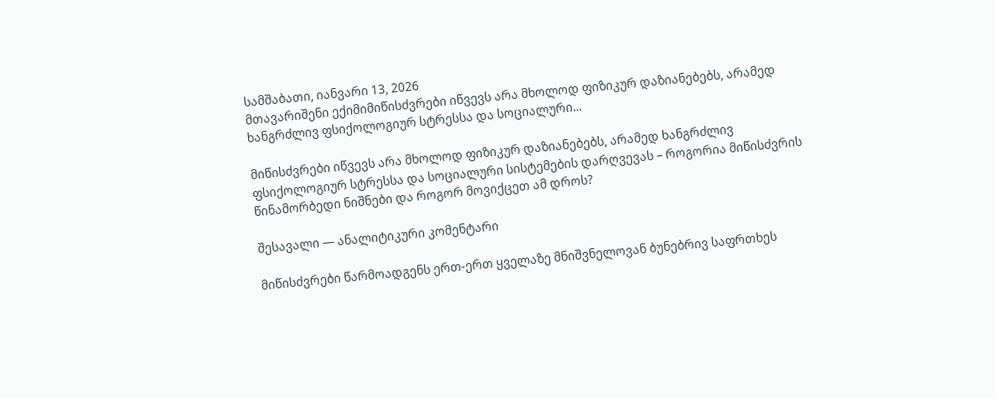სამშაბათი, იანვარი 13, 2026
მთავარიშენი ექიმიმიწისძვრები იწვევს არა მხოლოდ ფიზიკურ დაზიანებებს, არამედ ხანგრძლივ ფსიქოლოგიურ სტრესსა და სოციალური...

მიწისძვრები იწვევს არა მხოლოდ ფიზიკურ დაზიანებებს, არამედ ხანგრძლივ ფსიქოლოგიურ სტრესსა და სოციალური სისტემების დარღვევას – როგორია მიწისძვრის წინამორბედი ნიშნები და როგორ მოვიქცეთ ამ დროს?

შესავალი — ანალიტიკური კომენტარი

მიწისძვრები წარმოადგენს ერთ-ერთ ყველაზე მნიშვნელოვან ბუნებრივ საფრთხეს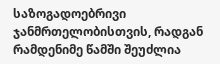საზოგადოებრივი ჯანმრთელობისთვის, რადგან რამდენიმე წამში შეუძლია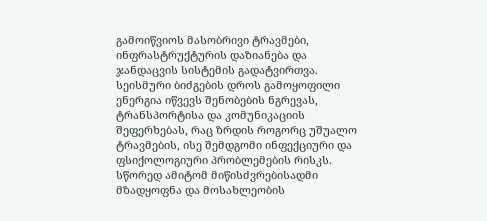გამოიწვიოს მასობრივი ტრავმები, ინფრასტრუქტურის დაზიანება და ჯანდაცვის სისტემის გადატვირთვა. სეისმური ბიძგების დროს გამოყოფილი ენერგია იწვევს შენობების ნგრევას, ტრანსპორტისა და კომუნიკაციის შეფერხებას, რაც ზრდის როგორც უშუალო ტრავმების, ისე შემდგომი ინფექციური და ფსიქოლოგიური პრობლემების რისკს. სწორედ ამიტომ მიწისძვრებისადმი მზადყოფნა და მოსახლეობის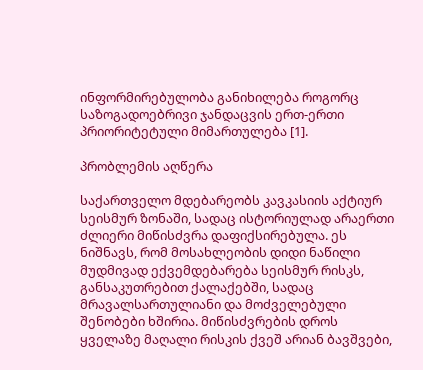ინფორმირებულობა განიხილება როგორც საზოგადოებრივი ჯანდაცვის ერთ-ერთი პრიორიტეტული მიმართულება [1].

პრობლემის აღწერა

საქართველო მდებარეობს კავკასიის აქტიურ სეისმურ ზონაში, სადაც ისტორიულად არაერთი ძლიერი მიწისძვრა დაფიქსირებულა. ეს ნიშნავს, რომ მოსახლეობის დიდი ნაწილი მუდმივად ექვემდებარება სეისმურ რისკს, განსაკუთრებით ქალაქებში, სადაც მრავალსართულიანი და მოძველებული შენობები ხშირია. მიწისძვრების დროს ყველაზე მაღალი რისკის ქვეშ არიან ბავშვები,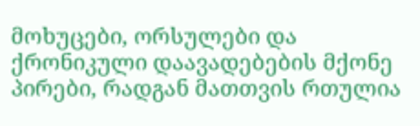მოხუცები, ორსულები და ქრონიკული დაავადებების მქონე პირები, რადგან მათთვის რთულია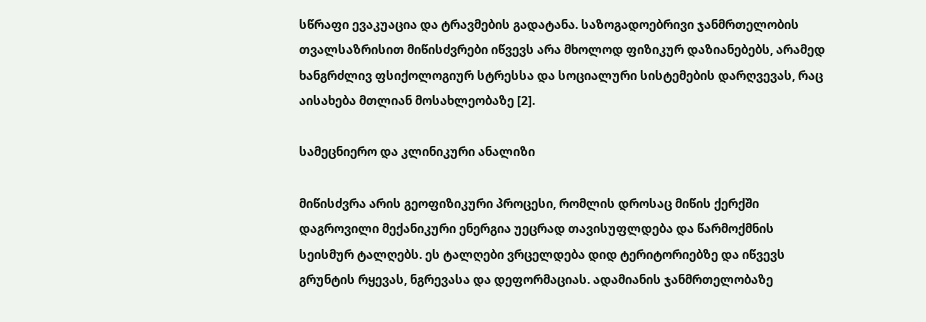სწრაფი ევაკუაცია და ტრავმების გადატანა. საზოგადოებრივი ჯანმრთელობის თვალსაზრისით მიწისძვრები იწვევს არა მხოლოდ ფიზიკურ დაზიანებებს, არამედ ხანგრძლივ ფსიქოლოგიურ სტრესსა და სოციალური სისტემების დარღვევას, რაც აისახება მთლიან მოსახლეობაზე [2].

სამეცნიერო და კლინიკური ანალიზი

მიწისძვრა არის გეოფიზიკური პროცესი, რომლის დროსაც მიწის ქერქში დაგროვილი მექანიკური ენერგია უეცრად თავისუფლდება და წარმოქმნის სეისმურ ტალღებს. ეს ტალღები ვრცელდება დიდ ტერიტორიებზე და იწვევს გრუნტის რყევას, ნგრევასა და დეფორმაციას. ადამიანის ჯანმრთელობაზე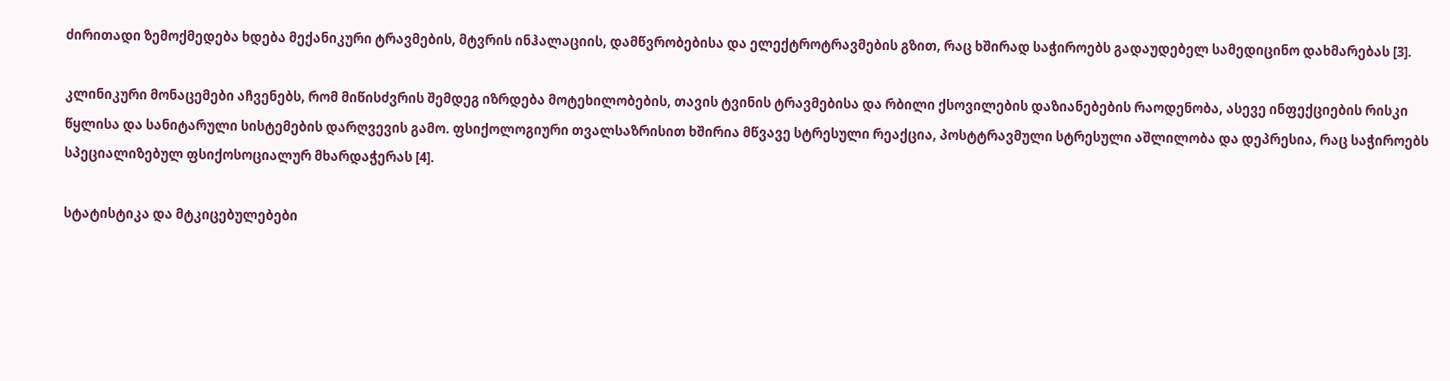ძირითადი ზემოქმედება ხდება მექანიკური ტრავმების, მტვრის ინჰალაციის, დამწვრობებისა და ელექტროტრავმების გზით, რაც ხშირად საჭიროებს გადაუდებელ სამედიცინო დახმარებას [3].

კლინიკური მონაცემები აჩვენებს, რომ მიწისძვრის შემდეგ იზრდება მოტეხილობების, თავის ტვინის ტრავმებისა და რბილი ქსოვილების დაზიანებების რაოდენობა, ასევე ინფექციების რისკი წყლისა და სანიტარული სისტემების დარღვევის გამო. ფსიქოლოგიური თვალსაზრისით ხშირია მწვავე სტრესული რეაქცია, პოსტტრავმული სტრესული აშლილობა და დეპრესია, რაც საჭიროებს სპეციალიზებულ ფსიქოსოციალურ მხარდაჭერას [4].

სტატისტიკა და მტკიცებულებები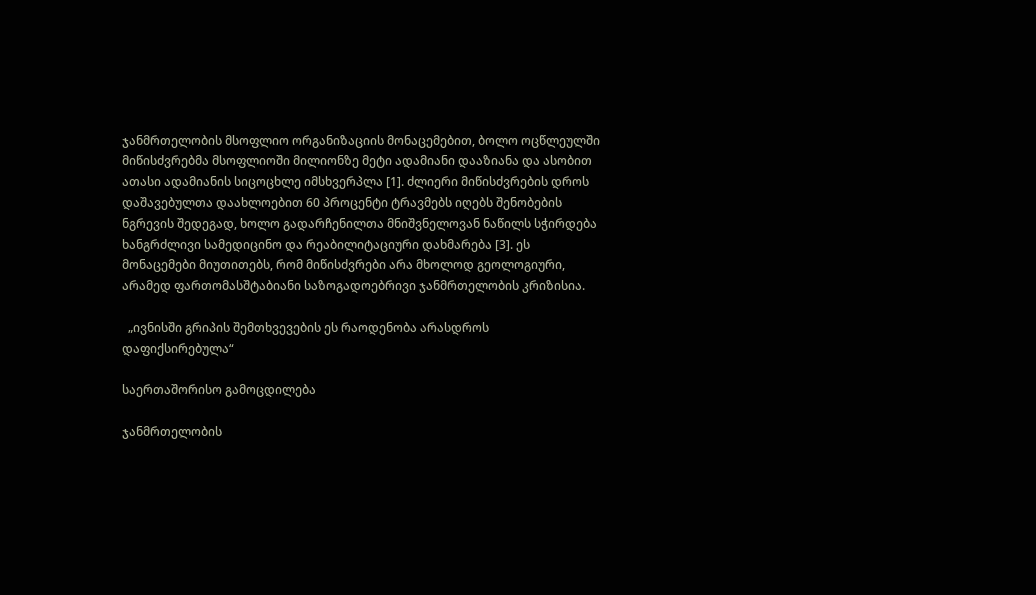ჯანმრთელობის მსოფლიო ორგანიზაციის მონაცემებით, ბოლო ოცწლეულში მიწისძვრებმა მსოფლიოში მილიონზე მეტი ადამიანი დააზიანა და ასობით ათასი ადამიანის სიცოცხლე იმსხვერპლა [1]. ძლიერი მიწისძვრების დროს დაშავებულთა დაახლოებით 60 პროცენტი ტრავმებს იღებს შენობების ნგრევის შედეგად, ხოლო გადარჩენილთა მნიშვნელოვან ნაწილს სჭირდება ხანგრძლივი სამედიცინო და რეაბილიტაციური დახმარება [3]. ეს მონაცემები მიუთითებს, რომ მიწისძვრები არა მხოლოდ გეოლოგიური, არამედ ფართომასშტაბიანი საზოგადოებრივი ჯანმრთელობის კრიზისია.

  „ივნისში გრიპის შემთხვევების ეს რაოდენობა არასდროს დაფიქსირებულა“

საერთაშორისო გამოცდილება

ჯანმრთელობის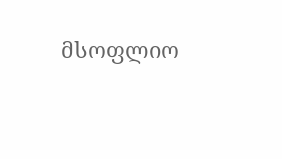მსოფლიო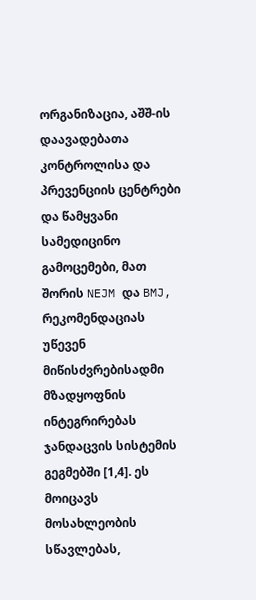ორგანიზაცია, აშშ-ის დაავადებათა კონტროლისა და პრევენციის ცენტრები და წამყვანი სამედიცინო გამოცემები, მათ შორის NEJM და BMJ, რეკომენდაციას უწევენ მიწისძვრებისადმი მზადყოფნის ინტეგრირებას ჯანდაცვის სისტემის გეგმებში [1,4]. ეს მოიცავს მოსახლეობის სწავლებას,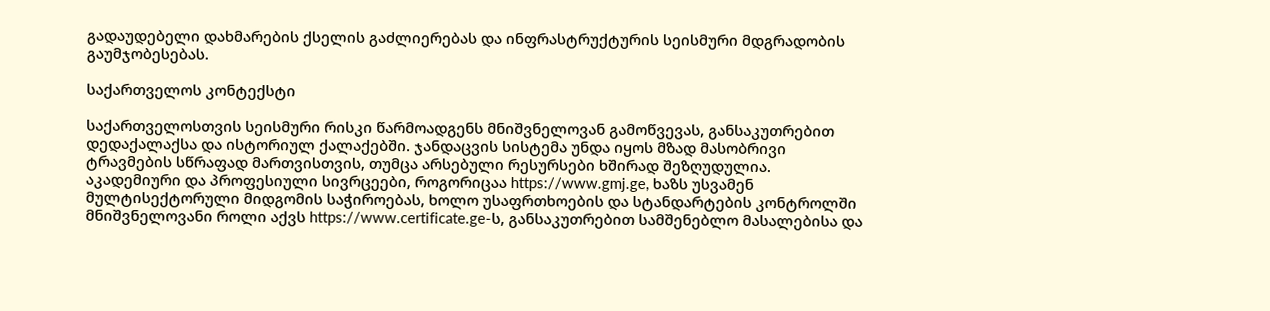გადაუდებელი დახმარების ქსელის გაძლიერებას და ინფრასტრუქტურის სეისმური მდგრადობის გაუმჯობესებას.

საქართველოს კონტექსტი

საქართველოსთვის სეისმური რისკი წარმოადგენს მნიშვნელოვან გამოწვევას, განსაკუთრებით დედაქალაქსა და ისტორიულ ქალაქებში. ჯანდაცვის სისტემა უნდა იყოს მზად მასობრივი ტრავმების სწრაფად მართვისთვის, თუმცა არსებული რესურსები ხშირად შეზღუდულია. აკადემიური და პროფესიული სივრცეები, როგორიცაა https://www.gmj.ge, ხაზს უსვამენ მულტისექტორული მიდგომის საჭიროებას, ხოლო უსაფრთხოების და სტანდარტების კონტროლში მნიშვნელოვანი როლი აქვს https://www.certificate.ge-ს, განსაკუთრებით სამშენებლო მასალებისა და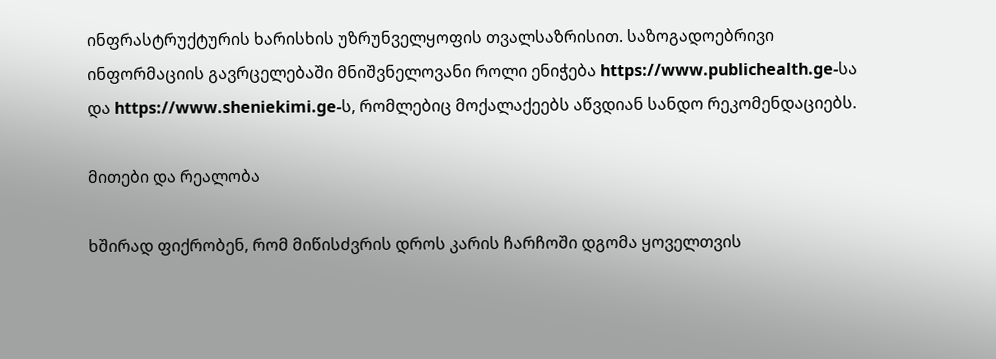ინფრასტრუქტურის ხარისხის უზრუნველყოფის თვალსაზრისით. საზოგადოებრივი ინფორმაციის გავრცელებაში მნიშვნელოვანი როლი ენიჭება https://www.publichealth.ge-სა და https://www.sheniekimi.ge-ს, რომლებიც მოქალაქეებს აწვდიან სანდო რეკომენდაციებს.

მითები და რეალობა

ხშირად ფიქრობენ, რომ მიწისძვრის დროს კარის ჩარჩოში დგომა ყოველთვის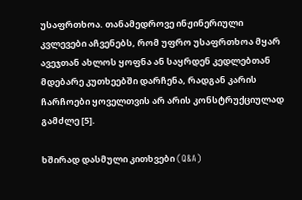უსაფრთხოა. თანამედროვე ინჟინერიული კვლევები აჩვენებს, რომ უფრო უსაფრთხოა მყარ ავეჯთან ახლოს ყოფნა ან საყრდენ კედლებთან მდებარე კუთხეებში დარჩენა, რადგან კარის ჩარჩოები ყოველთვის არ არის კონსტრუქციულად გამძლე [5].

ხშირად დასმული კითხვები (Q&A)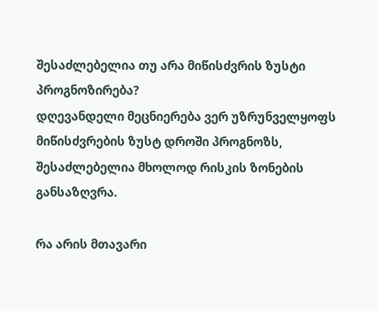შესაძლებელია თუ არა მიწისძვრის ზუსტი პროგნოზირება?
დღევანდელი მეცნიერება ვერ უზრუნველყოფს მიწისძვრების ზუსტ დროში პროგნოზს, შესაძლებელია მხოლოდ რისკის ზონების განსაზღვრა.

რა არის მთავარი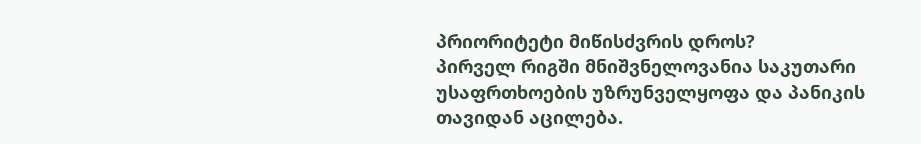პრიორიტეტი მიწისძვრის დროს?
პირველ რიგში მნიშვნელოვანია საკუთარი უსაფრთხოების უზრუნველყოფა და პანიკის თავიდან აცილება.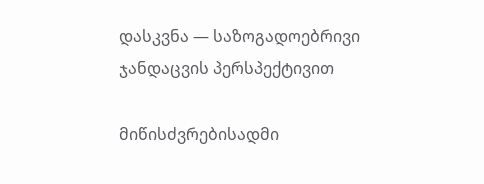დასკვნა — საზოგადოებრივი ჯანდაცვის პერსპექტივით

მიწისძვრებისადმი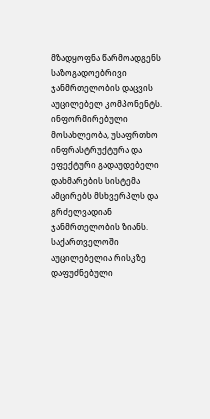მზადყოფნა წარმოადგენს საზოგადოებრივი ჯანმრთელობის დაცვის აუცილებელ კომპონენტს. ინფორმირებული მოსახლეობა, უსაფრთხო ინფრასტრუქტურა და ეფექტური გადაუდებელი დახმარების სისტემა ამცირებს მსხვერპლს და გრძელვადიან ჯანმრთელობის ზიანს. საქართველოში აუცილებელია რისკზე დაფუძნებული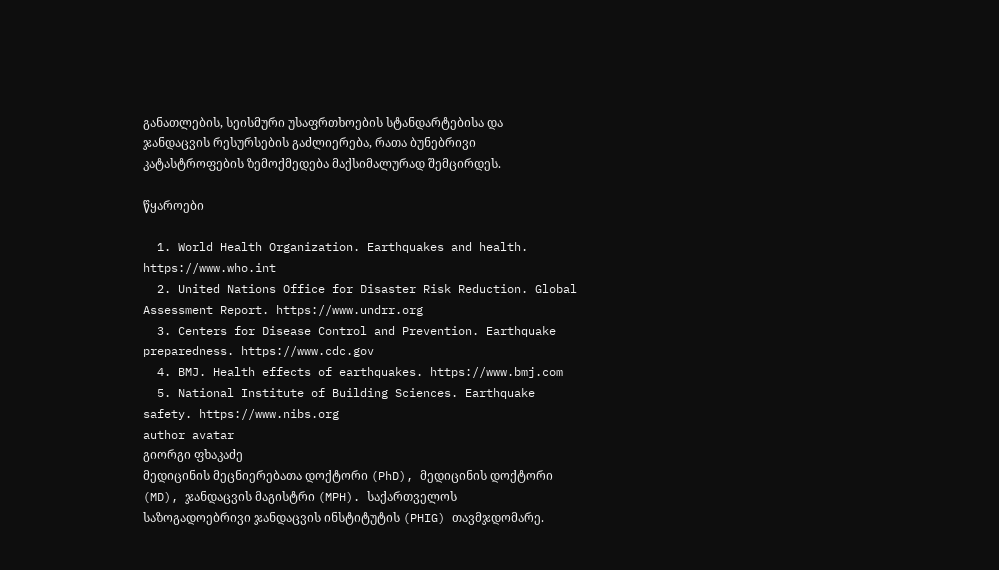განათლების, სეისმური უსაფრთხოების სტანდარტებისა და ჯანდაცვის რესურსების გაძლიერება, რათა ბუნებრივი კატასტროფების ზემოქმედება მაქსიმალურად შემცირდეს.

წყაროები

  1. World Health Organization. Earthquakes and health. https://www.who.int
  2. United Nations Office for Disaster Risk Reduction. Global Assessment Report. https://www.undrr.org
  3. Centers for Disease Control and Prevention. Earthquake preparedness. https://www.cdc.gov
  4. BMJ. Health effects of earthquakes. https://www.bmj.com
  5. National Institute of Building Sciences. Earthquake safety. https://www.nibs.org
author avatar
გიორგი ფხაკაძე
მედიცინის მეცნიერებათა დოქტორი (PhD), მედიცინის დოქტორი (MD), ჯანდაცვის მაგისტრი (MPH). საქართველოს საზოგადოებრივი ჯანდაცვის ინსტიტუტის (PHIG) თავმჯდომარე.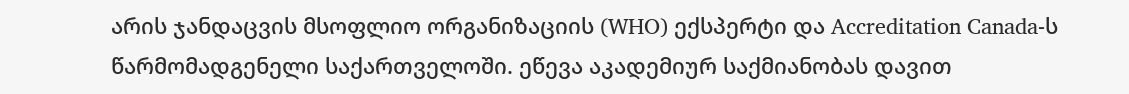არის ჯანდაცვის მსოფლიო ორგანიზაციის (WHO) ექსპერტი და Accreditation Canada-ს წარმომადგენელი საქართველოში. ეწევა აკადემიურ საქმიანობას დავით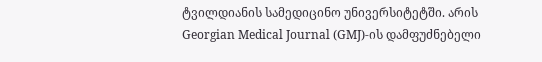ტვილდიანის სამედიცინო უნივერსიტეტში. არის Georgian Medical Journal (GMJ)-ის დამფუძნებელი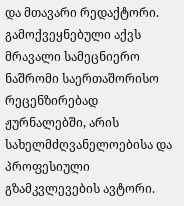და მთავარი რედაქტორი. გამოქვეყნებული აქვს მრავალი სამეცნიერო ნაშრომი საერთაშორისო რეცენზირებად ჟურნალებში, არის სახელმძღვანელოებისა და პროფესიული გზამკვლევების ავტორი.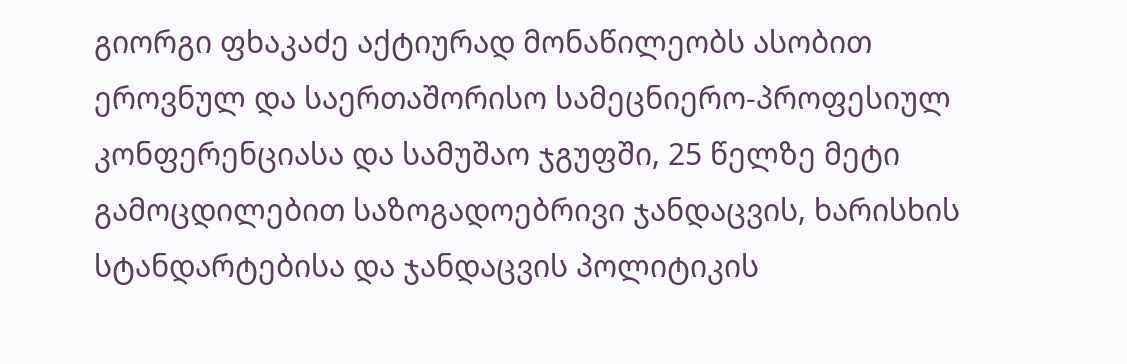გიორგი ფხაკაძე აქტიურად მონაწილეობს ასობით ეროვნულ და საერთაშორისო სამეცნიერო-პროფესიულ კონფერენციასა და სამუშაო ჯგუფში, 25 წელზე მეტი გამოცდილებით საზოგადოებრივი ჯანდაცვის, ხარისხის სტანდარტებისა და ჯანდაცვის პოლიტიკის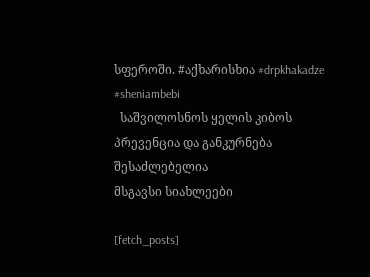სფეროში. #აქხარისხია #drpkhakadze #sheniambebi
  საშვილოსნოს ყელის კიბოს პრევენცია და განკურნება შესაძლებელია
მსგავსი სიახლეები

[fetch_posts]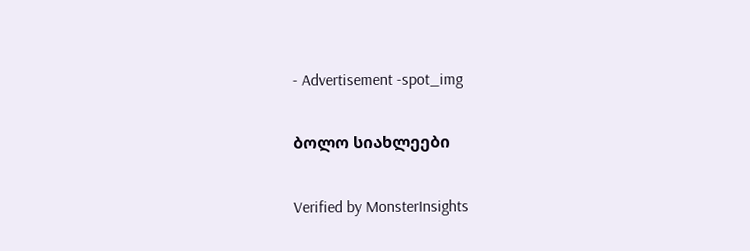- Advertisement -spot_img

ბოლო სიახლეები

Verified by MonsterInsights